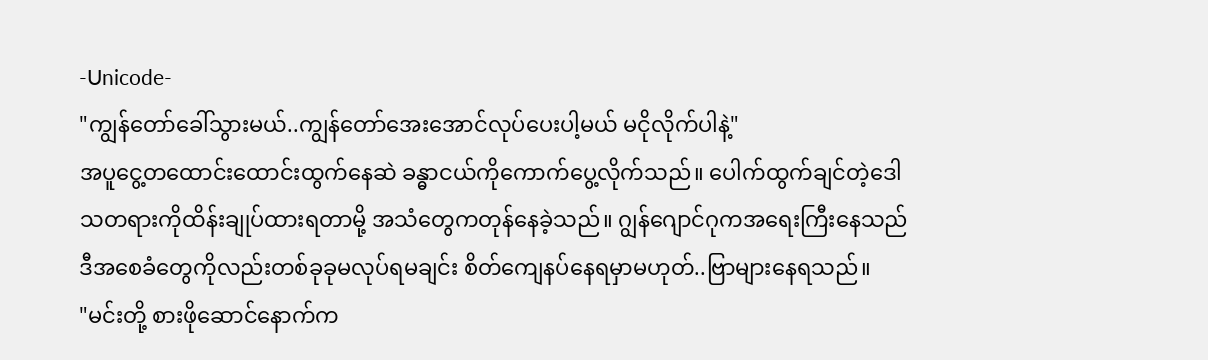-Unicode-
"ကျွန်တော်ခေါ်သွားမယ်..ကျွန်တော်အေးအောင်လုပ်ပေးပါ့မယ် မငိုလိုက်ပါနဲ့"
အပူငွေ့တထောင်းထောင်းထွက်နေဆဲ ခန္ဓာငယ်ကိုကောက်ပွေ့လိုက်သည်။ ပေါက်ထွက်ချင်တဲ့ဒေါသတရားကိုထိန်းချုပ်ထားရတာမို့ အသံတွေကတုန်နေခဲ့သည်။ ဂျွန်ဂျောင်ဂုကအရေးကြီးနေသည် ဒီအစေခံတွေကိုလည်းတစ်ခုခုမလုပ်ရမချင်း စိတ်ကျေနပ်နေရမှာမဟုတ်..ဗြာများနေရသည်။
"မင်းတို့ စားဖိုဆောင်နောက်က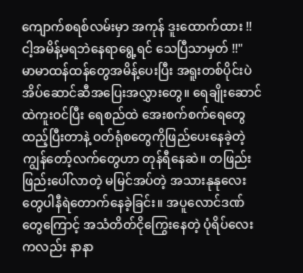ကျောက်စရစ်လမ်းမှာ အကုန် ဒူးထောက်ထား !! ငါ့အမိန့်မရဘဲနေရာရွေ့ရင် သေပြီသာမှတ် !!"
မာမာထန်ထန်တွေအမိန့်ပေးပြီး အရူးတစ်ပိုင်းပဲ အိပ်ဆောင်ဆီအပြေးအလွှားတွေ။ ရေချိုးဆောင်ထဲကူးဝင်ပြီး ရေစည်ထဲ အေးစက်စက်ရေတွေထည့်ပြီးတာနဲ့ ဝတ်ရုံစတွေကိုဖြည်ပေးနေခဲ့တဲ့ ကျွန်တော့်လက်တွေဟာ တုန်ရီနေဆဲ။ တဖြည်းဖြည်းပေါ်လာတဲ့ မမြင်အပ်တဲ့ အသားနုနုလေးတွေပါနီရဲတောက်နေခဲ့ခြင်း။ အပူလောင်ဒဏ်တွေကြောင့် အသံတိတ်ငိုကြွေးနေတဲ့ ပုံရိပ်လေးကလည်း နာနာ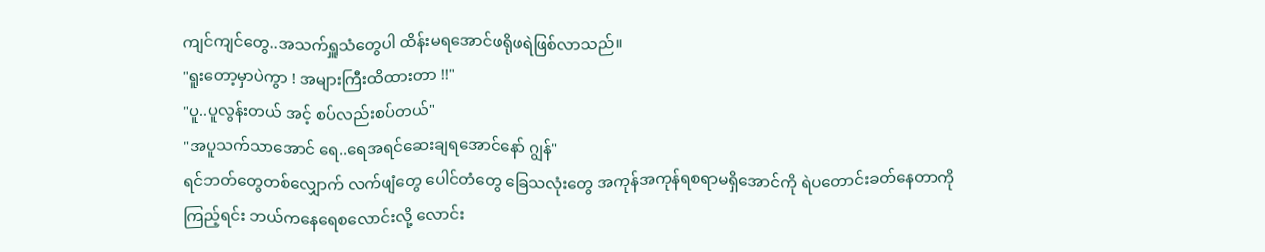ကျင်ကျင်တွေ..အသက်ရှူသံတွေပါ ထိန်းမရအောင်ဖရိုဖရဲဖြစ်လာသည်။
"ရူးတော့မှာပဲကွာ ! အများကြီးထိထားတာ !!"
"ပူ..ပူလွန်းတယ် အင့် စပ်လည်းစပ်တယ်"
"အပူသက်သာအောင် ရေ..ရေအရင်ဆေးချရအောင်နော် ဂျွန်"
ရင်ဘတ်တွေတစ်လျှောက် လက်ဖျံတွေ ပေါင်တံတွေ ခြေသလုံးတွေ အကုန်အကုန်ရစရာမရှိအောင်ကို ရဲပတောင်းခတ်နေတာကို ကြည့်ရင်း ဘယ်ကနေရေစလောင်းလို့ လောင်း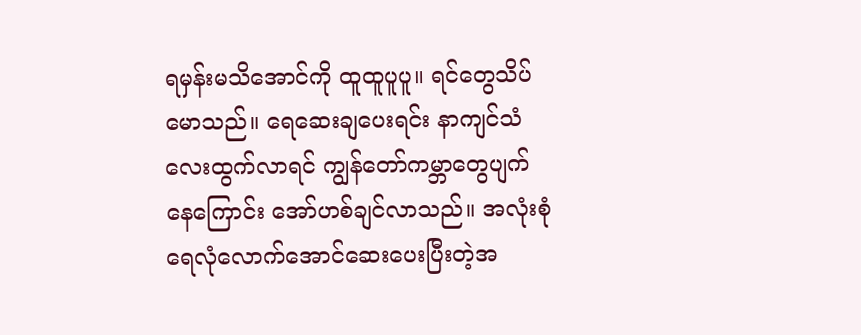ရမှန်းမသိအောင်ကို ထူထူပူပူ။ ရင်တွေသိပ်မောသည်။ ရေဆေးချပေးရင်း နာကျင်သံလေးထွက်လာရင် ကျွန်တော်ကမ္ဘာတွေပျက်နေကြောင်း အော်ဟစ်ချင်လာသည်။ အလုံးစုံ ရေလုံလောက်အောင်ဆေးပေးပြီးတဲ့အ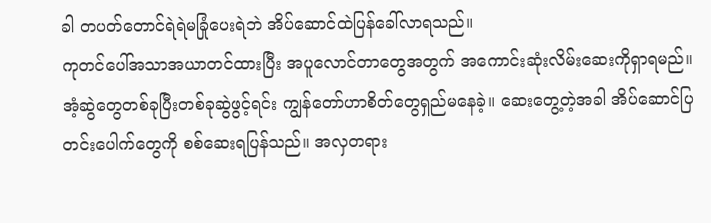ခါ တပတ်တောင်ရဲရဲမခြုံပေးရဲဘဲ အိပ်ဆောင်ထဲပြန်ခေါ်လာရသည်။
ကုတင်ပေါ်အသာအယာတင်ထားပြီး အပူလောင်တာတွေအတွက် အကောင်းဆုံးလိမ်းဆေးကိုရှာရမည်။ အံ့ဆွဲတွေတစ်ခုပြီးတစ်ခုဆွဲဖွင့်ရင်း ကျွန်တော်ဟာစိတ်တွေရှည်မနေခဲ့။ ဆေးတွေ့တဲ့အခါ အိပ်ဆောင်ပြတင်းပေါက်တွေကို စစ်ဆေးရပြန်သည်။ အလှတရား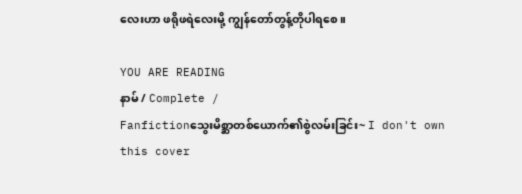လေးဟာ ဖရိုဖရဲလေးမို့ ကျွန်တော်တွန့်တိုပါရစေ။

YOU ARE READING
နာမ် / Complete /
Fanfictionသွေးမိစ္ဆာတစ်ယောက်၏စွဲလမ်းခြင်း~ I don't own this cover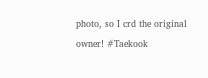photo, so I crd the original owner! #Taekook